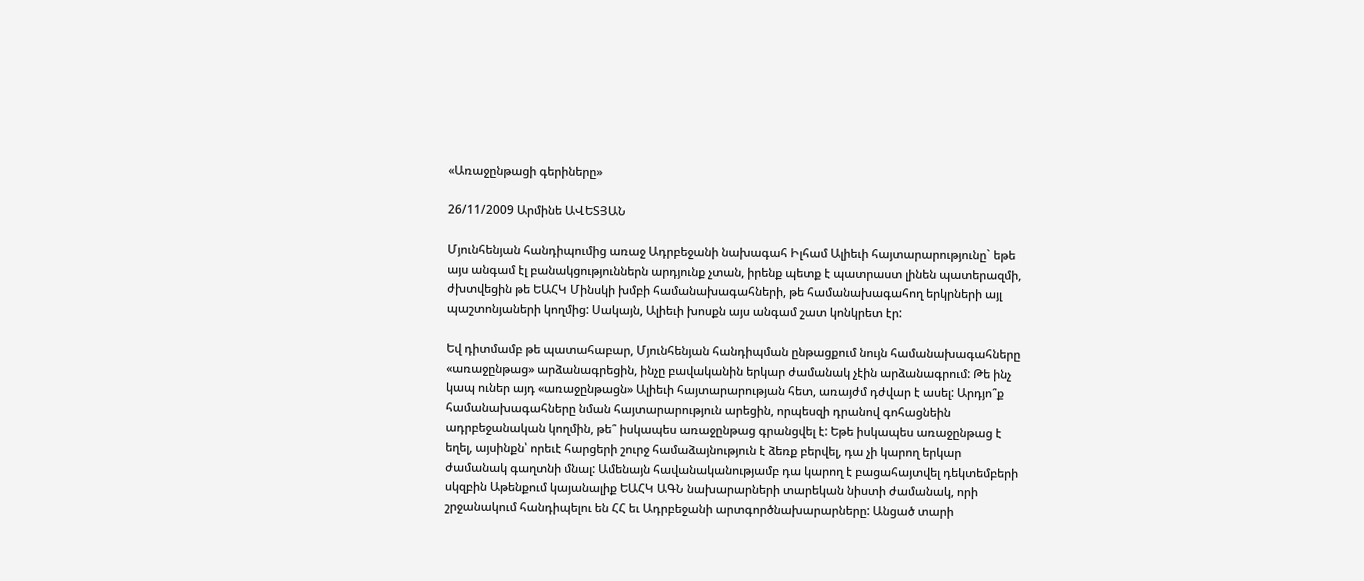«Առաջընթացի գերիները»

26/11/2009 Արմինե ԱՎԵՏՅԱՆ

Մյունհենյան հանդիպումից առաջ Ադրբեջանի նախագահ Իլհամ Ալիեւի հայտարարությունը` եթե այս անգամ էլ բանակցություններն արդյունք չտան, իրենք պետք է պատրաստ լինեն պատերազմի, ժխտվեցին թե ԵԱՀԿ Մինսկի խմբի համանախագահների, թե համանախագահող երկրների այլ պաշտոնյաների կողմից: Սակայն, Ալիեւի խոսքն այս անգամ շատ կոնկրետ էր:

Եվ դիտմամբ թե պատահաբար, Մյունհենյան հանդիպման ընթացքում նույն համանախագահները «առաջընթաց» արձանագրեցին, ինչը բավականին երկար ժամանակ չէին արձանագրում: Թե ինչ կապ ուներ այդ «առաջընթացն» Ալիեւի հայտարարության հետ, առայժմ դժվար է ասել: Արդյո՞ք համանախագահները նման հայտարարություն արեցին, որպեսզի դրանով գոհացնեին ադրբեջանական կողմին, թե՞ իսկապես առաջընթաց գրանցվել է: Եթե իսկապես առաջընթաց է եղել, այսինքն՝ որեւէ հարցերի շուրջ համաձայնություն է ձեռք բերվել, դա չի կարող երկար ժամանակ գաղտնի մնալ: Ամենայն հավանականությամբ դա կարող է բացահայտվել դեկտեմբերի սկզբին Աթենքում կայանալիք ԵԱՀԿ ԱԳՆ նախարարների տարեկան նիստի ժամանակ, որի շրջանակում հանդիպելու են ՀՀ եւ Ադրբեջանի արտգործնախարարները: Անցած տարի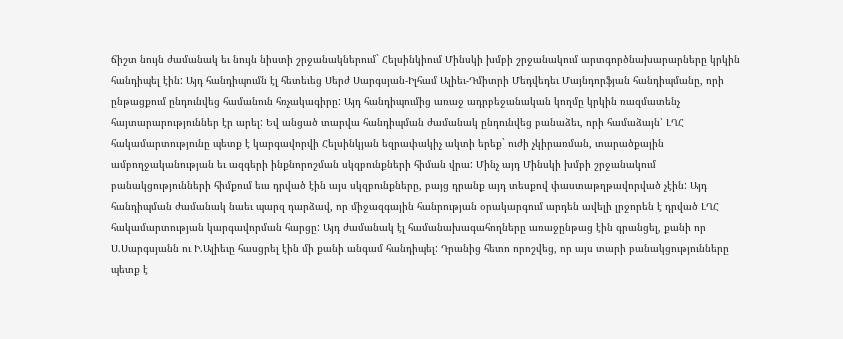ճիշտ նույն ժամանակ եւ նույն նիստի շրջանակներում` Հելսինկիում Մինսկի խմբի շրջանակում արտգործնախարարները կրկին հանդիպել էին: Այդ հանդիպումն էլ հետեւեց Սերժ Սարգսյան-Իլհամ Ալիեւ-Դմիտրի Մեդվեդեւ Մայնդորֆյան հանդիպմանը, որի ընթացքում ընդունվեց համանուն հռչակագիրը: Այդ հանդիպումից առաջ ադրբեջանական կողմը կրկին ռազմատենչ հայտարարություններ էր արել: Եվ անցած տարվա հանդիպման ժամանակ ընդունվեց բանաձեւ, որի համաձայն՝ ԼՂՀ հակամարտությունը պետք է կարգավորվի Հելսինկյան եզրափակիչ ակտի երեք` ուժի չկիրառման, տարածքային ամբողջականության եւ ազգերի ինքնորոշման սկզբունքների հիման վրա: Մինչ այդ Մինսկի խմբի շրջանակում բանակցությունների հիմքում եւս դրված էին այս սկզբունքները, բայց դրանք այդ տեսքով փաստաթղթավորված չէին: Այդ հանդիպման ժամանակ նաեւ պարզ դարձավ, որ միջազգային հանրության օրակարգում արդեն ավելի լրջորեն է դրված ԼՂՀ հակամարտության կարգավորման հարցը: Այդ ժամանակ էլ համանախագահողները առաջընթաց էին գրանցել, քանի որ Ս.Սարգսյանն ու Ի.Ալիեւը հասցրել էին մի քանի անգամ հանդիպել: Դրանից հետո որոշվեց, որ այս տարի բանակցությունները պետք է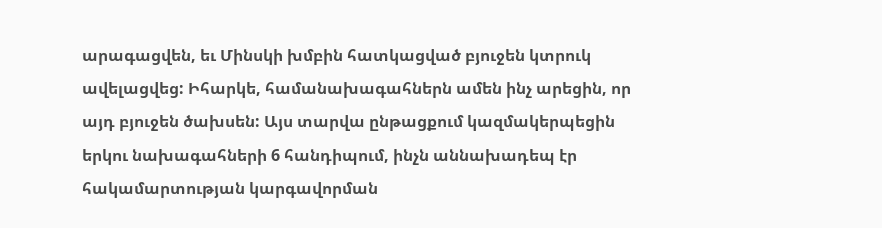արագացվեն, եւ Մինսկի խմբին հատկացված բյուջեն կտրուկ ավելացվեց: Իհարկե, համանախագահներն ամեն ինչ արեցին, որ այդ բյուջեն ծախսեն: Այս տարվա ընթացքում կազմակերպեցին երկու նախագահների 6 հանդիպում, ինչն աննախադեպ էր հակամարտության կարգավորման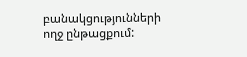բանակցությունների ողջ ընթացքում: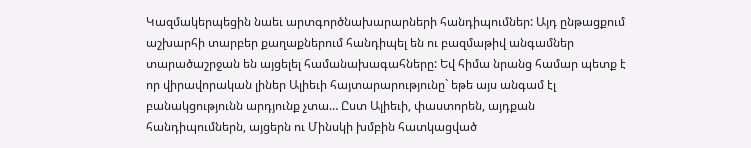Կազմակերպեցին նաեւ արտգործնախարարների հանդիպումներ: Այդ ընթացքում աշխարհի տարբեր քաղաքներում հանդիպել են ու բազմաթիվ անգամներ տարածաշրջան են այցելել համանախագահները: Եվ հիմա նրանց համար պետք է որ վիրավորական լիներ Ալիեւի հայտարարությունը` եթե այս անգամ էլ բանակցությունն արդյունք չտա… Ըստ Ալիեւի, փաստորեն, այդքան հանդիպումներն, այցերն ու Մինսկի խմբին հատկացված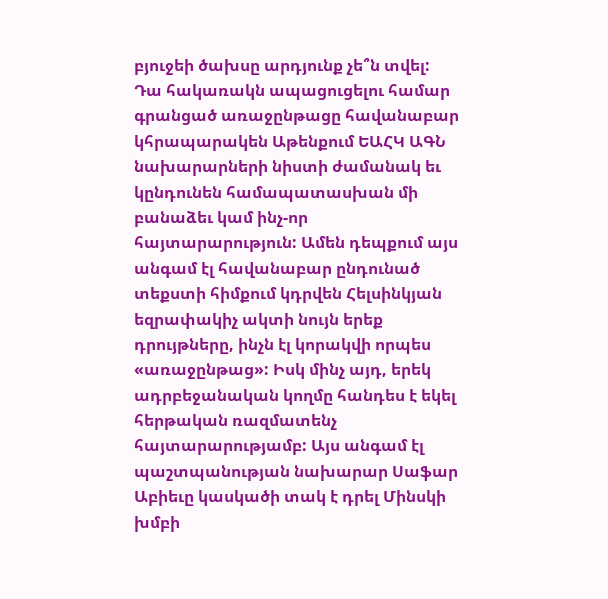բյուջեի ծախսը արդյունք չե՞ն տվել: Դա հակառակն ապացուցելու համար գրանցած առաջընթացը հավանաբար կհրապարակեն Աթենքում ԵԱՀԿ ԱԳՆ նախարարների նիստի ժամանակ եւ կընդունեն համապատասխան մի բանաձեւ կամ ինչ-որ հայտարարություն: Ամեն դեպքում այս անգամ էլ հավանաբար ընդունած տեքստի հիմքում կդրվեն Հելսինկյան եզրափակիչ ակտի նույն երեք դրույթները, ինչն էլ կորակվի որպես «առաջընթաց»: Իսկ մինչ այդ, երեկ ադրբեջանական կողմը հանդես է եկել հերթական ռազմատենչ հայտարարությամբ: Այս անգամ էլ պաշտպանության նախարար Սաֆար Աբիեւը կասկածի տակ է դրել Մինսկի խմբի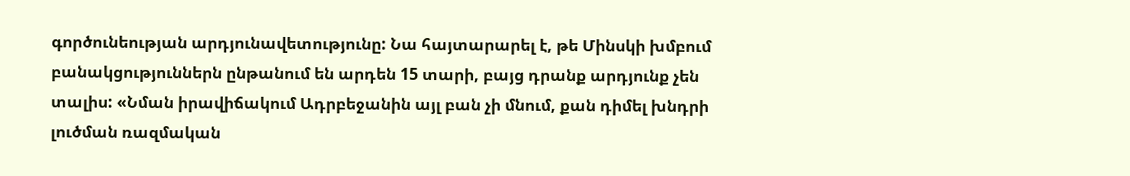գործունեության արդյունավետությունը: Նա հայտարարել է, թե Մինսկի խմբում բանակցություններն ընթանում են արդեն 15 տարի, բայց դրանք արդյունք չեն տալիս: «Նման իրավիճակում Ադրբեջանին այլ բան չի մնում, քան դիմել խնդրի լուծման ռազմական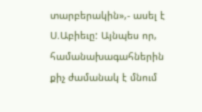տարբերակին»,- ասել է Ս.Աբիեւը: Այնպես որ, համանախագահներին քիչ ժամանակ է մնում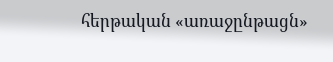հերթական «առաջընթացն»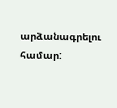արձանագրելու համար: